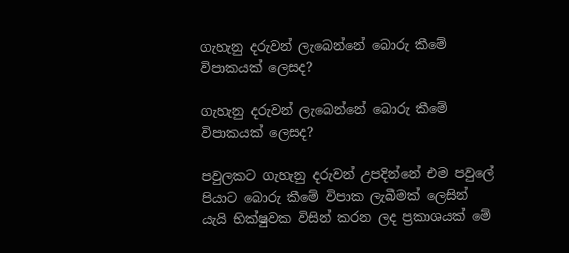ගැහැනු දරුවන් ලැබෙන්නේ බොරු කීමේ විපාකයක් ලෙසද?

ගැහැනු දරුවන් ලැබෙන්නේ බොරු කීමේ විපාකයක් ලෙසද?

පවුලකට ගැහැනු දරුවන් උපදින්නේ එම පවුලේ පියාට බොරු කීමේ විපාක ලැබීමක් ලෙසින් යැයි භික්ෂුවක විසින් කරන ලද ප්‍රකාශයක් මේ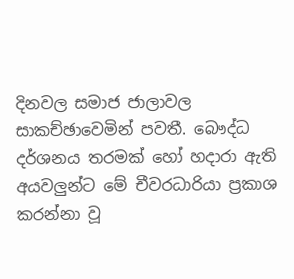දිනවල සමාජ ජාලාවල සාකච්ඡාවෙමින් පවතී. බෞද්ධ දර්ශනය තරමක් හෝ හදාරා ඇති අයවලු‍න්ට මේ චීවරධාරියා ප්‍රකාශ කරන්නා වූ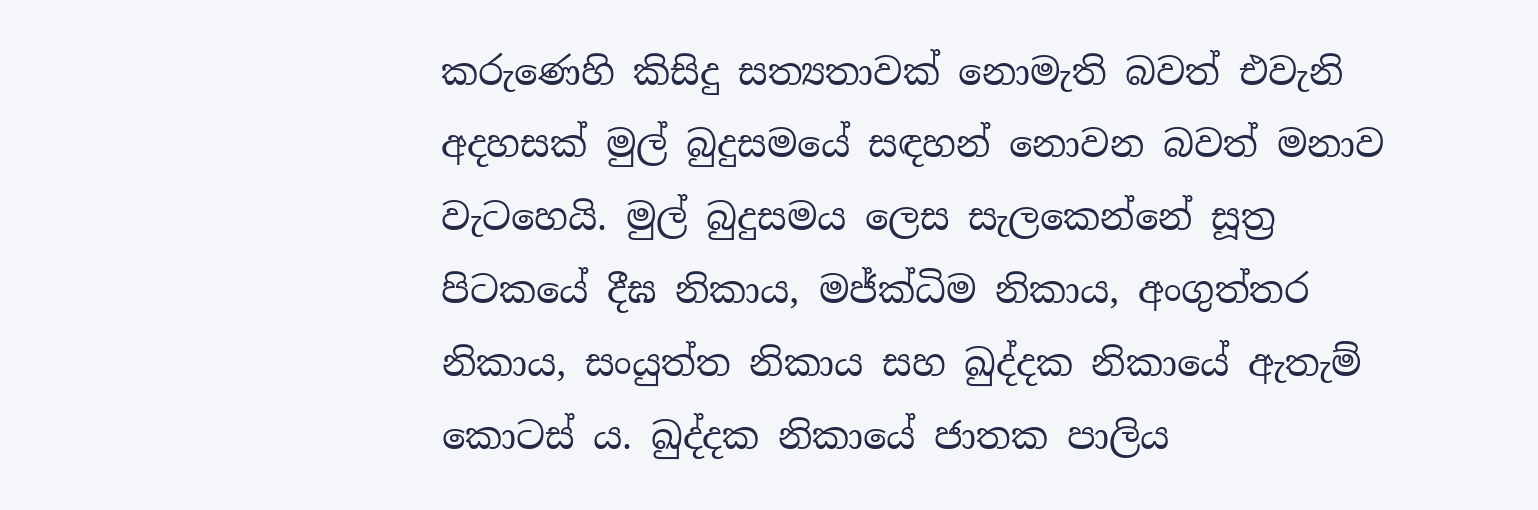කරුණෙහි කිසිදු සත්‍යතාවක් නොමැති බවත් එවැනි අදහසක් මුල් බුදුසමයේ සඳහන් නොවන බවත් මනාව වැටහෙයි. මුල් බුදුසමය ලෙස සැලකෙන්නේ සූත්‍ර පිටකයේ දීඝ නිකාය, මජ්ක්‍ධිම නිකාය, අංගුත්තර නිකාය, සංයුත්ත නිකාය සහ ඛුද්දක නිකායේ ඇතැම් කොටස් ය. ඛුද්දක නිකායේ ජාතක පාලිය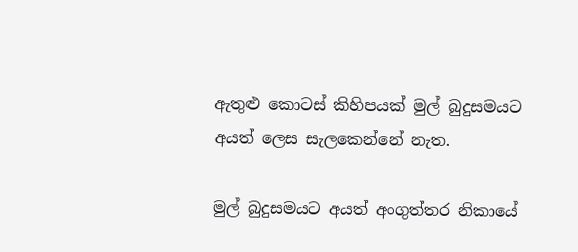ඇතුළු කොටස් කිහිපයක් මුල් බුදුසමයට අයත් ලෙස සැලකෙන්නේ නැත.

මුල් බුදුසමයට අයත් අංගුත්තර නිකායේ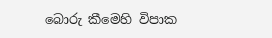බොරු කීමෙහි විපාක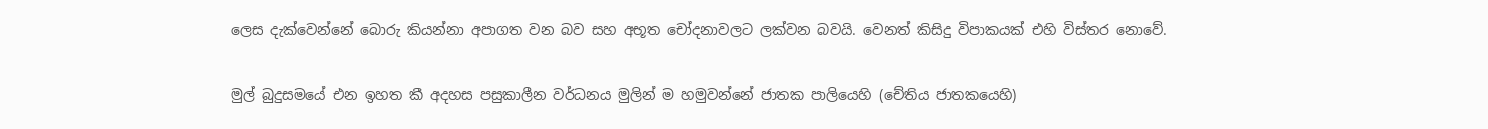ලෙස දැක්වෙන්නේ බොරු කියන්නා අපාගත වන බව සහ අභූත චෝදනාවලට ලක්වන බවයි. වෙනත් කිසිදු විපාකයක් එහි විස්තර නොවේ.

මුල් බුදුසමයේ එන ඉහත කී අදහස පසුකාලීන වර්ධනය මුලින් ම හමුවන්නේ ජාතක පාලියෙහි (චේතිය ජාතකයෙහි)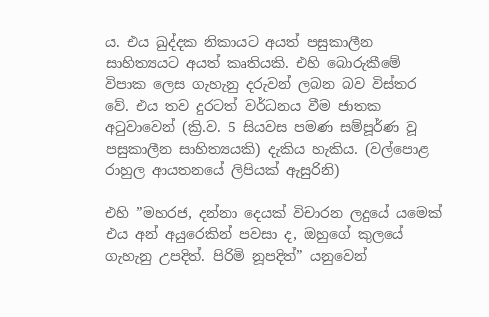ය. එය ඛුද්දක නිකායට අයත් පසුකාලීන සාහිත්‍යයට අයත් කෘතියකි. එහි බොරුකීමේ විපාක ලෙස ගැහැනු දරුවන් ලබන බව විස්තර වේ. එය තව දුරටත් වර්ධනය වීම ජාතක අ‍ටුවාවෙන් (ක්‍රි.ව. 5 සියවස පමණ සම්පූර්ණ වූ පසුකාලීන සාහිත්‍යයකි) දැකිය හැකිය. (වල්පොළ රාහුල ආයතනයේ ලිපියක් ඇසුරිනි)

එහි ”මහරජ, දන්නා දෙයක් විචාරන ලදුයේ යමෙක් එය අන් අයුරෙකින් පවසා ද, ඔහුගේ කුලයේ ගැහැනු උපදිත්. පිරිමි නූපදිත්” යනුවෙන්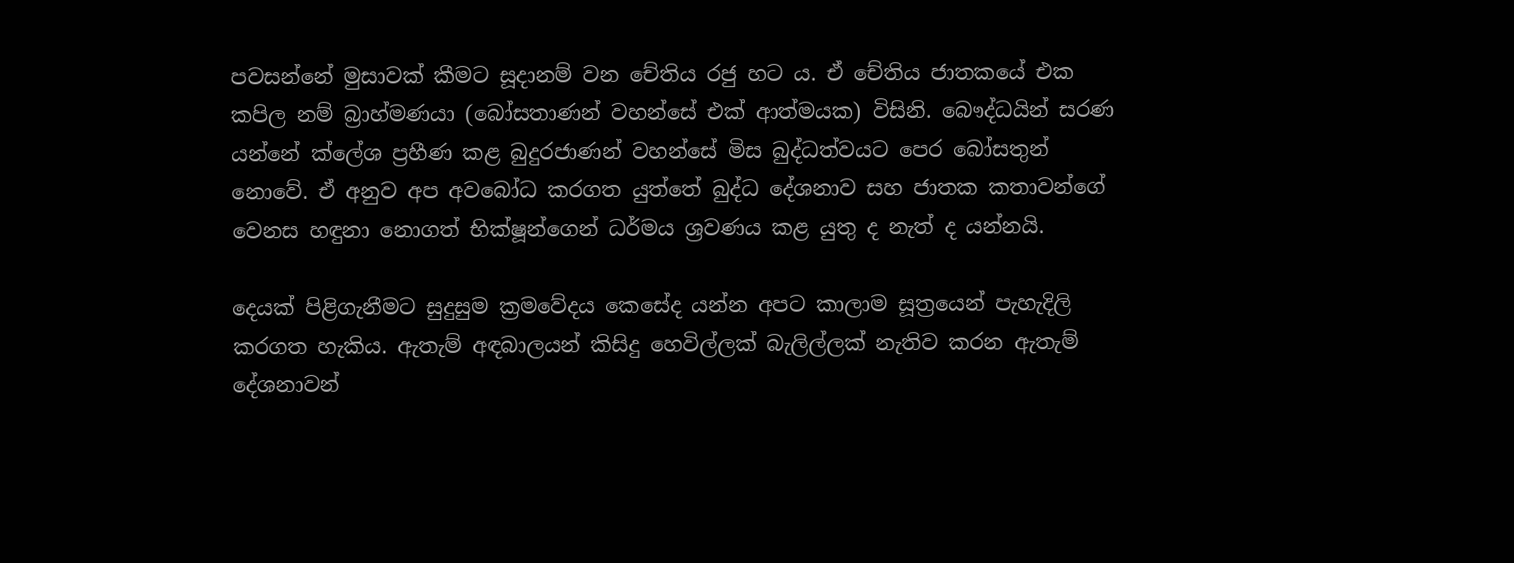පවසන්නේ මුසාවක් කීමට සූදානම් වන චේතිය රජු හට ය. ඒ චේතිය ජාතකයේ එක කපිල නම් බ්‍රාහ්මණයා (බෝසතාණන් වහන්සේ එක් ආත්මයක) විසිනි. බෞද්ධයින් සරණ යන්නේ ක්ලේශ ප්‍රහීණ කළ බුදුරජාණන් වහන්සේ මිස බුද්ධත්වයට පෙර බෝසතුන් නොවේ. ඒ අනුව අප අවබෝධ කරගත යුත්තේ බුද්ධ දේශනාව සහ ජාතක කතාවන්ගේ වෙනස හඳුනා නොගත් භික්ෂූන්ගෙන් ධර්මය ශ්‍රවණය කළ යුතු ද නැත් ද යන්නයි.

දෙයක් පිළිගැනීමට සුදුසුම ක්‍රමවේදය කෙසේද යන්න අපට කාලාම සූත්‍රයෙන් පැහැදිලි කරගත හැකිය. ඇතැම් අඳබාලයන් කිසිදු හෙවිල්ලක් බැලිල්ලක් නැතිව කරන ඇතැම් දේශනාවන්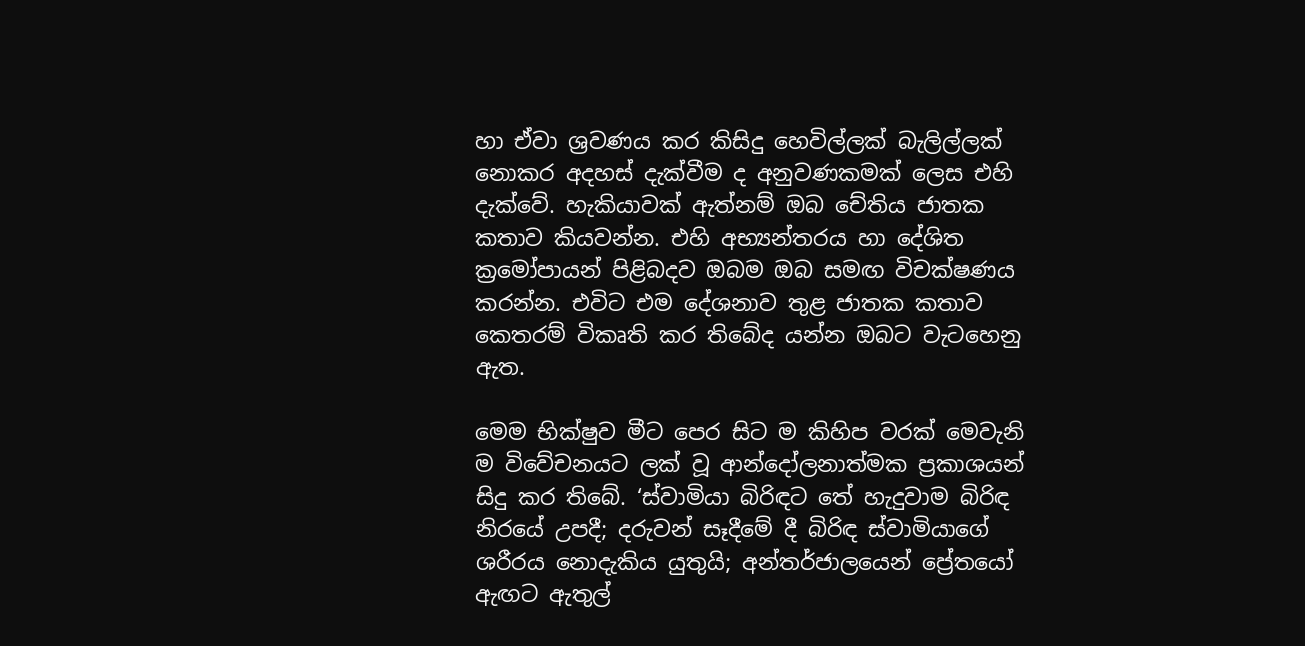හා ඒවා ශ්‍රවණය කර කිසිදු හෙවිල්ලක් බැලිල්ලක් නොකර අදහස් දැක්වීම ද අනුවණකමක් ලෙස එහි දැක්වේ. හැකියාවක් ඇත්නම් ඔබ ‍චේතිය ජාතක කතාව කියවන්න. එහි අභ්‍යන්තරය හා දේශිත ක්‍රමෝපායන් පිළිබදව ඔබම ඔබ සමඟ විචක්ෂණය කරන්න. එවිට එම දේශනාව තුළ ජාතක කතාව කෙතරම් විකෘති කර තිබේද යන්න ඔබට වැටහෙනු ඇත.

මෙම භික්ෂුව මීට පෙර සිට ම කිහිප වරක් මෙවැනි ම විවේචනයට ලක් වූ ආන්දෝලනාත්මක ප්‍රකාශයන් සිදු කර තිබේ. ‘ස්වාමියා බිරිඳට තේ හැදුවාම බිරිඳ නිරයේ උපදී; දරුවන් සෑදීමේ දී බිරිඳ ස්වාමියාගේ ශරීරය නොදැකිය යුතුයි; අන්තර්ජාලයෙන් ප්‍රේතයෝ ඇඟට ඇතුල්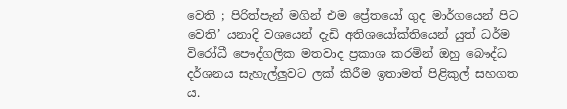වෙති ; පිරිත්පැන් මගින් එම ප්‍රේතයෝ ගුද මාර්ගයෙන් පිට වෙති’ යනාදි වශයෙන් දැඩි අතිශයෝක්තියෙන් යුත් ධර්ම විරෝධී පෞද්ගලික මතවාද ප්‍රකාශ කරමින් ඔහු බෞද්ධ දර්ශනය සැහැල්ලු‍වට ලක් කිරීම ඉතාමත් පිළිකුල් සහගත ය.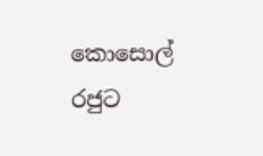කොසොල් රජුට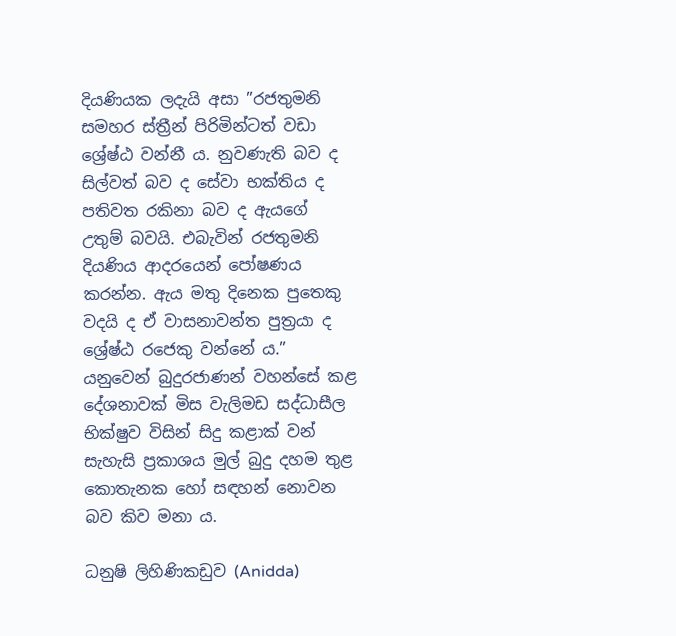දියණියක ලදැයි අසා ”රජතුමනි සමහර ස්ත්‍රීන් පිරිමින්ටත් වඩා ශ්‍රේෂ්ඨ වන්නී ය. නුවණැති බව ද සිල්වත් බව ද සේවා භක්තිය ද පතිවත රකිනා බව ද ඇයගේ උතුම් බවයි. එබැවින් රජතුමනි දියණිය ආදරයෙන් පෝෂණය කරන්න. ඇය මතු දිනෙක පුතෙකු වදයි ද ඒ වාසනාවන්ත පුත්‍රයා ද ශ්‍රේෂ්ඨ රජෙකු වන්නේ ය.” යනුවෙන් බුදුරජාණන් වහන්සේ කළ දේශනාවක් මිස වැලිමඩ සද්ධාසීල භික්ෂුව විසින් සිදු කළාක් වන් සැහැසි ප්‍රකාශය මුල් බුදු දහම තුළ කොතැනක හෝ සඳහන් නොවන බව කිව මනා ය.

ධනුෂි ලිහිණිකඩුව (Anidda)